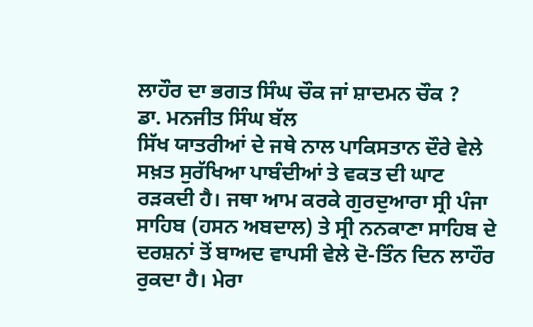ਲਾਹੌਰ ਦਾ ਭਗਤ ਸਿੰਘ ਚੌਕ ਜਾਂ ਸ਼ਾਦਮਨ ਚੌਕ ?
ਡਾ. ਮਨਜੀਤ ਸਿੰਘ ਬੱਲ
ਸਿੱਖ ਯਾਤਰੀਆਂ ਦੇ ਜਥੇ ਨਾਲ ਪਾਕਿਸਤਾਨ ਦੌਰੇ ਵੇਲੇ ਸਖ਼ਤ ਸੁਰੱਖਿਆ ਪਾਬੰਦੀਆਂ ਤੇ ਵਕਤ ਦੀ ਘਾਟ ਰੜਕਦੀ ਹੈ। ਜਥਾ ਆਮ ਕਰਕੇ ਗੁਰਦੁਆਰਾ ਸ੍ਰੀ ਪੰਜਾ ਸਾਹਿਬ (ਹਸਨ ਅਬਦਾਲ) ਤੇ ਸ੍ਰੀ ਨਨਕਾਣਾ ਸਾਹਿਬ ਦੇ ਦਰਸ਼ਨਾਂ ਤੋਂ ਬਾਅਦ ਵਾਪਸੀ ਵੇਲੇ ਦੋ-ਤਿੰਨ ਦਿਨ ਲਾਹੌਰ ਰੁਕਦਾ ਹੈ। ਮੇਰਾ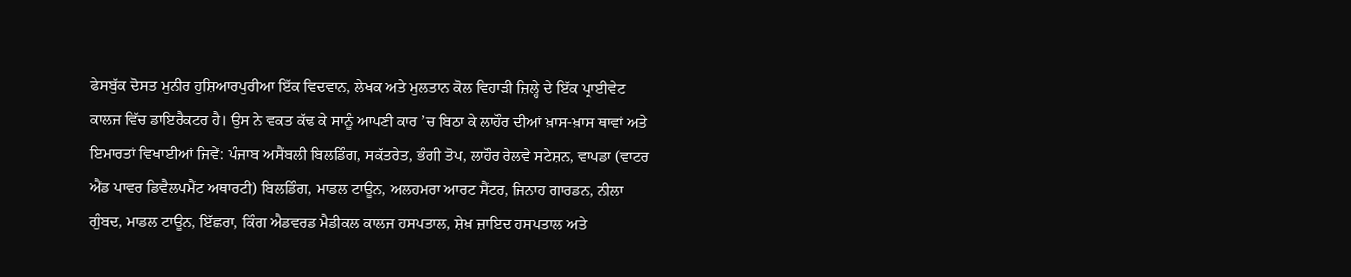ਫੇਸਬੁੱਕ ਦੋਸਤ ਮੁਨੀਰ ਹੁਸ਼ਿਆਰਪੁਰੀਆ ਇੱਕ ਵਿਦਵਾਨ, ਲੇਖਕ ਅਤੇ ਮੁਲਤਾਨ ਕੋਲ ਵਿਹਾੜੀ ਜ਼ਿਲ੍ਹੇ ਦੇ ਇੱਕ ਪ੍ਰਾਈਵੇਟ ਕਾਲਜ ਵਿੱਚ ਡਾਇਰੈਕਟਰ ਹੈ। ਉਸ ਨੇ ਵਕਤ ਕੱਢ ਕੇ ਸਾਨੂੰ ਆਪਣੀ ਕਾਰ ’ਚ ਬਿਠਾ ਕੇ ਲਾਹੌਰ ਦੀਆਂ ਖ਼ਾਸ-ਖ਼ਾਸ ਥਾਵਾਂ ਅਤੇ ਇਮਾਰਤਾਂ ਵਿਖਾਈਆਂ ਜਿਵੇਂ: ਪੰਜਾਬ ਅਸੈਂਬਲੀ ਬਿਲਡਿੰਗ, ਸਕੱਤਰੇਤ, ਭੰਗੀ ਤੋਪ, ਲਾਹੌਰ ਰੇਲਵੇ ਸਟੇਸ਼ਨ, ਵਾਪਡਾ (ਵਾਟਰ ਐਂਡ ਪਾਵਰ ਡਿਵੈਲਪਮੈਂਟ ਅਥਾਰਟੀ) ਬਿਲਡਿੰਗ, ਮਾਡਲ ਟਾਊਨ, ਅਲਹਮਰਾ ਆਰਟ ਸੈਂਟਰ, ਜਿਨਾਹ ਗਾਰਡਨ, ਨੀਲਾ ਗੁੰਬਦ, ਮਾਡਲ ਟਾਊਨ, ਇੱਛਰਾ, ਕਿੰਗ ਐਡਵਰਡ ਮੈਡੀਕਲ ਕਾਲਜ ਹਸਪਤਾਲ, ਸ਼ੇਖ਼ ਜ਼ਾਇਦ ਹਸਪਤਾਲ ਅਤੇ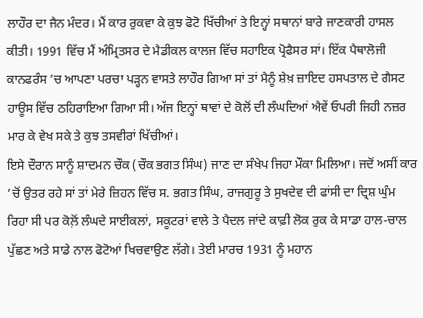ਲਾਹੌਰ ਦਾ ਜੈਨ ਮੰਦਰ। ਮੈਂ ਕਾਰ ਰੁਕਵਾ ਕੇ ਕੁਝ ਫੋਟੋ ਖਿੱਚੀਆਂ ਤੇ ਇਨ੍ਹਾਂ ਸਥਾਨਾਂ ਬਾਰੇ ਜਾਣਕਾਰੀ ਹਾਸਲ ਕੀਤੀ। 1991 ਵਿੱਚ ਮੈਂ ਅੰਮ੍ਰਿਤਸਰ ਦੇ ਮੈਡੀਕਲ ਕਾਲਜ ਵਿੱਚ ਸਹਾਇਕ ਪ੍ਰੋਫੈਸਰ ਸਾਂ। ਇੱਕ ਪੈਥਾਲੋਜੀ ਕਾਨਫਰੰਸ ’ਚ ਆਪਣਾ ਪਰਚਾ ਪੜ੍ਹਨ ਵਾਸਤੇ ਲਾਹੌਰ ਗਿਆ ਸਾਂ ਤਾਂ ਮੈਨੂੰ ਸ਼ੇਖ਼ ਜ਼ਾਇਦ ਹਸਪਤਾਲ ਦੇ ਗੈਸਟ ਹਾਊਸ ਵਿੱਚ ਠਹਿਰਾਇਆ ਗਿਆ ਸੀ। ਅੱਜ ਇਨ੍ਹਾਂ ਥਾਵਾਂ ਦੇ ਕੋਲੋਂ ਦੀ ਲੰਘਦਿਆਂ ਐਵੇਂ ਓਪਰੀ ਜਿਹੀ ਨਜ਼ਰ ਮਾਰ ਕੇ ਵੇਖ ਸਕੇ ਤੇ ਕੁਝ ਤਸਵੀਰਾਂ ਖਿੱਚੀਆਂ।
ਇਸੇ ਦੌਰਾਨ ਸਾਨੂੰ ਸ਼ਾਦਮਨ ਚੌਕ (ਚੌਕ ਭਗਤ ਸਿੰਘ) ਜਾਣ ਦਾ ਸੰਖੇਪ ਜਿਹਾ ਮੌਕਾ ਮਿਲਿਆ। ਜਦੋਂ ਅਸੀਂ ਕਾਰ ’ਚੋਂ ਉਤਰ ਰਹੇ ਸਾਂ ਤਾਂ ਮੇਰੇ ਜ਼ਿਹਨ ਵਿੱਚ ਸ. ਭਗਤ ਸਿੰਘ, ਰਾਜਗੁਰੂ ਤੇ ਸੁਖਦੇਵ ਦੀ ਫਾਂਸੀ ਦਾ ਦ੍ਰਿਸ਼ ਘੁੰਮ ਰਿਹਾ ਸੀ ਪਰ ਕੋਲ਼ੋਂ ਲੰਘਦੇ ਸਾਈਕਲਾਂ, ਸਕੂਟਰਾਂ ਵਾਲੇ ਤੇ ਪੈਦਲ ਜਾਂਦੇ ਕਾਫ਼ੀ ਲੋਕ ਰੁਕ ਕੇ ਸਾਡਾ ਹਾਲ-ਚਾਲ ਪੁੱਛਣ ਅਤੇ ਸਾਡੇ ਨਾਲ ਫੋਟੋਆਂ ਖਿਚਵਾਉਣ ਲੱਗੇ। ਤੇਈ ਮਾਰਚ 1931 ਨੂੰ ਮਹਾਨ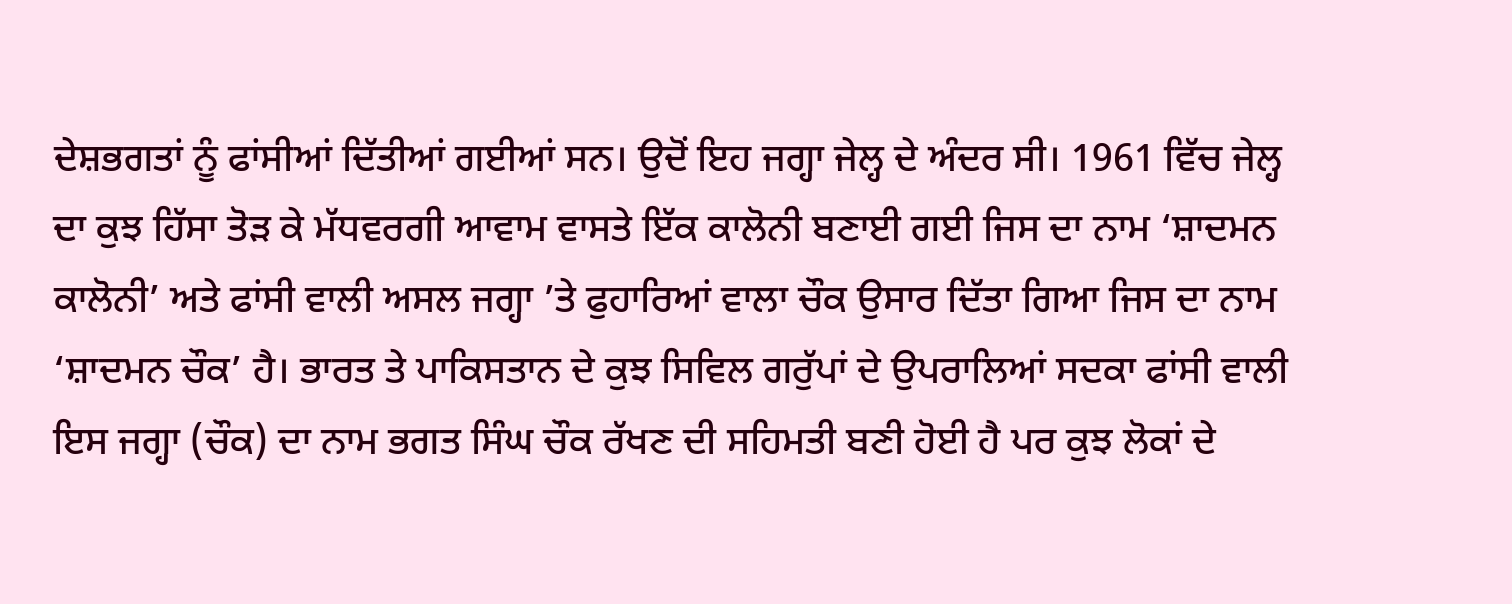ਦੇਸ਼ਭਗਤਾਂ ਨੂੰ ਫਾਂਸੀਆਂ ਦਿੱਤੀਆਂ ਗਈਆਂ ਸਨ। ਉਦੋਂ ਇਹ ਜਗ੍ਹਾ ਜੇਲ੍ਹ ਦੇ ਅੰਦਰ ਸੀ। 1961 ਵਿੱਚ ਜੇਲ੍ਹ ਦਾ ਕੁਝ ਹਿੱਸਾ ਤੋੜ ਕੇ ਮੱਧਵਰਗੀ ਆਵਾਮ ਵਾਸਤੇ ਇੱਕ ਕਾਲੋਨੀ ਬਣਾਈ ਗਈ ਜਿਸ ਦਾ ਨਾਮ ‘ਸ਼ਾਦਮਨ ਕਾਲੋਨੀ’ ਅਤੇ ਫਾਂਸੀ ਵਾਲੀ ਅਸਲ ਜਗ੍ਹਾ ’ਤੇ ਫੁਹਾਰਿਆਂ ਵਾਲਾ ਚੌਕ ਉਸਾਰ ਦਿੱਤਾ ਗਿਆ ਜਿਸ ਦਾ ਨਾਮ ‘ਸ਼ਾਦਮਨ ਚੌਕ’ ਹੈ। ਭਾਰਤ ਤੇ ਪਾਕਿਸਤਾਨ ਦੇ ਕੁਝ ਸਿਵਿਲ ਗਰੁੱਪਾਂ ਦੇ ਉਪਰਾਲਿਆਂ ਸਦਕਾ ਫਾਂਸੀ ਵਾਲੀ ਇਸ ਜਗ੍ਹਾ (ਚੌਕ) ਦਾ ਨਾਮ ਭਗਤ ਸਿੰਘ ਚੌਕ ਰੱਖਣ ਦੀ ਸਹਿਮਤੀ ਬਣੀ ਹੋਈ ਹੈ ਪਰ ਕੁਝ ਲੋਕਾਂ ਦੇ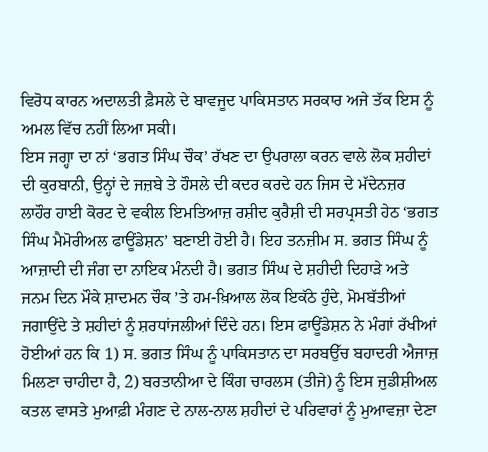ਵਿਰੋਧ ਕਾਰਨ ਅਦਾਲਤੀ ਫ਼ੈਸਲੇ ਦੇ ਬਾਵਜੂਦ ਪਾਕਿਸਤਾਨ ਸਰਕਾਰ ਅਜੇ ਤੱਕ ਇਸ ਨੂੰ ਅਮਲ ਵਿੱਚ ਨਹੀਂ ਲਿਆ ਸਕੀ।
ਇਸ ਜਗ੍ਹਾ ਦਾ ਨਾਂ ‘ਭਗਤ ਸਿੰਘ ਚੌਕ’ ਰੱਖਣ ਦਾ ਉਪਰਾਲਾ ਕਰਨ ਵਾਲੇ ਲੋਕ ਸ਼ਹੀਦਾਂ ਦੀ ਕੁਰਬਾਨੀ, ਉਨ੍ਹਾਂ ਦੇ ਜਜ਼ਬੇ ਤੇ ਹੌਸਲੇ ਦੀ ਕਦਰ ਕਰਦੇ ਹਨ ਜਿਸ ਦੇ ਮੱਦੇਨਜ਼ਰ ਲਾਹੌਰ ਹਾਈ ਕੋਰਟ ਦੇ ਵਕੀਲ ਇਮਤਿਆਜ਼ ਰਸ਼ੀਦ ਕੁਰੈਸ਼ੀ ਦੀ ਸਰਪ੍ਰਸਤੀ ਹੇਠ ‘ਭਗਤ ਸਿੰਘ ਮੈਮੋਰੀਅਲ ਫਾਊਂਡੇਸ਼ਨ’ ਬਣਾਈ ਹੋਈ ਹੈ। ਇਹ ਤਨਜ਼ੀਮ ਸ. ਭਗਤ ਸਿੰਘ ਨੂੰ ਆਜ਼ਾਦੀ ਦੀ ਜੰਗ ਦਾ ਨਾਇਕ ਮੰਨਦੀ ਹੈ। ਭਗਤ ਸਿੰਘ ਦੇ ਸ਼ਹੀਦੀ ਦਿਹਾੜੇ ਅਤੇ ਜਨਮ ਦਿਨ ਮੌਕੇ ਸ਼ਾਦਮਨ ਚੌਕ ’ਤੇ ਹਮ-ਖ਼ਿਆਲ ਲੋਕ ਇਕੱਠੇ ਹੁੰਦੇ, ਮੋਮਬੱਤੀਆਂ ਜਗਾਉਂਦੇ ਤੇ ਸ਼ਹੀਦਾਂ ਨੂੰ ਸ਼ਰਧਾਂਜਲੀਆਂ ਦਿੰਦੇ ਹਨ। ਇਸ ਫਾਊਂਡੇਸ਼ਨ ਨੇ ਮੰਗਾਂ ਰੱਖੀਆਂ ਹੋਈਆਂ ਹਨ ਕਿ 1) ਸ. ਭਗਤ ਸਿੰਘ ਨੂੰ ਪਾਕਿਸਤਾਨ ਦਾ ਸਰਬਉੱਚ ਬਹਾਦਰੀ ਐਜਾਜ਼ ਮਿਲਣਾ ਚਾਹੀਦਾ ਹੈ, 2) ਬਰਤਾਨੀਆ ਦੇ ਕਿੰਗ ਚਾਰਲਸ (ਤੀਜੇ) ਨੂੰ ਇਸ ਜੁਡੀਸ਼ੀਅਲ ਕਤਲ ਵਾਸਤੇ ਮੁਆਫ਼ੀ ਮੰਗਣ ਦੇ ਨਾਲ-ਨਾਲ ਸ਼ਹੀਦਾਂ ਦੇ ਪਰਿਵਾਰਾਂ ਨੂੰ ਮੁਆਵਜ਼ਾ ਦੇਣਾ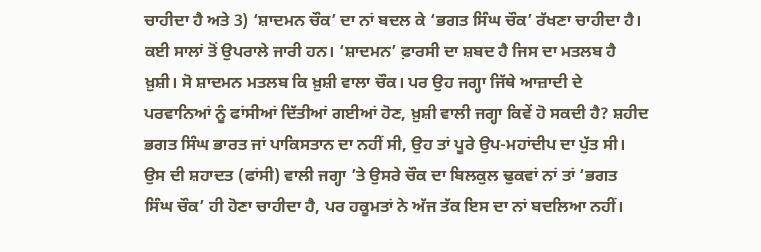ਚਾਹੀਦਾ ਹੈ ਅਤੇ 3) ‘ਸ਼ਾਦਮਨ ਚੌਕ’ ਦਾ ਨਾਂ ਬਦਲ ਕੇ ‘ਭਗਤ ਸਿੰਘ ਚੌਕ’ ਰੱਖਣਾ ਚਾਹੀਦਾ ਹੈ। ਕਈ ਸਾਲਾਂ ਤੋਂ ਉਪਰਾਲੇ ਜਾਰੀ ਹਨ। ‘ਸ਼ਾਦਮਨ’ ਫ਼ਾਰਸੀ ਦਾ ਸ਼ਬਦ ਹੈ ਜਿਸ ਦਾ ਮਤਲਬ ਹੈ ਖ਼ੁਸ਼ੀ। ਸੋ ਸ਼ਾਦਮਨ ਮਤਲਬ ਕਿ ਖ਼ੁਸ਼ੀ ਵਾਲਾ ਚੌਕ। ਪਰ ਉਹ ਜਗ੍ਹਾ ਜਿੱਥੇ ਆਜ਼ਾਦੀ ਦੇ ਪਰਵਾਨਿਆਂ ਨੂੰ ਫਾਂਸੀਆਂ ਦਿੱਤੀਆਂ ਗਈਆਂ ਹੋਣ, ਖ਼ੁਸ਼ੀ ਵਾਲੀ ਜਗ੍ਹਾ ਕਿਵੇਂ ਹੋ ਸਕਦੀ ਹੈ? ਸ਼ਹੀਦ ਭਗਤ ਸਿੰਘ ਭਾਰਤ ਜਾਂ ਪਾਕਿਸਤਾਨ ਦਾ ਨਹੀਂ ਸੀ, ਉਹ ਤਾਂ ਪੂਰੇ ਉਪ-ਮਹਾਂਦੀਪ ਦਾ ਪੁੱਤ ਸੀ। ਉਸ ਦੀ ਸ਼ਹਾਦਤ (ਫਾਂਸੀ) ਵਾਲੀ ਜਗ੍ਹਾ ’ਤੇ ਉਸਰੇ ਚੌਕ ਦਾ ਬਿਲਕੁਲ ਢੁਕਵਾਂ ਨਾਂ ਤਾਂ ‘ਭਗਤ ਸਿੰਘ ਚੌਕ’ ਹੀ ਹੋਣਾ ਚਾਹੀਦਾ ਹੈ, ਪਰ ਹਕੂਮਤਾਂ ਨੇ ਅੱਜ ਤੱਕ ਇਸ ਦਾ ਨਾਂ ਬਦਲਿਆ ਨਹੀਂ।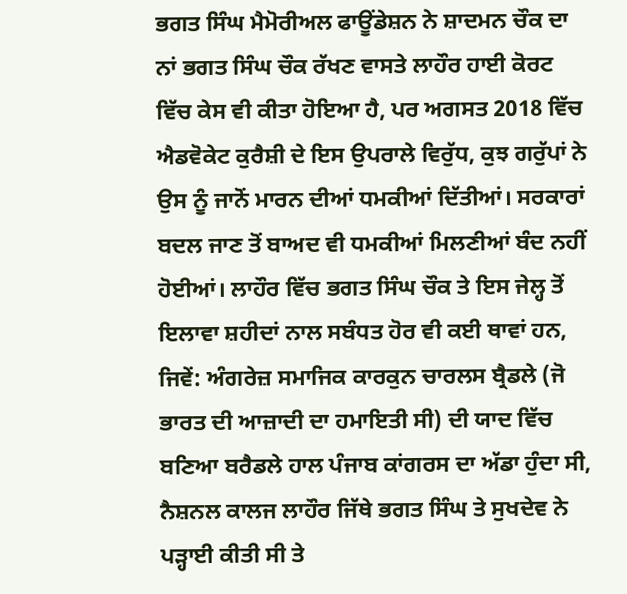ਭਗਤ ਸਿੰਘ ਮੈਮੋਰੀਅਲ ਫਾਊਂਡੇਸ਼ਨ ਨੇ ਸ਼ਾਦਮਨ ਚੌਕ ਦਾ ਨਾਂ ਭਗਤ ਸਿੰਘ ਚੌਕ ਰੱਖਣ ਵਾਸਤੇ ਲਾਹੌਰ ਹਾਈ ਕੋਰਟ ਵਿੱਚ ਕੇਸ ਵੀ ਕੀਤਾ ਹੋਇਆ ਹੈ, ਪਰ ਅਗਸਤ 2018 ਵਿੱਚ ਐਡਵੋਕੇਟ ਕੁਰੈਸ਼ੀ ਦੇ ਇਸ ਉਪਰਾਲੇ ਵਿਰੁੱਧ, ਕੁਝ ਗਰੁੱਪਾਂ ਨੇ ਉਸ ਨੂੰ ਜਾਨੋਂ ਮਾਰਨ ਦੀਆਂ ਧਮਕੀਆਂ ਦਿੱਤੀਆਂ। ਸਰਕਾਰਾਂ ਬਦਲ ਜਾਣ ਤੋਂ ਬਾਅਦ ਵੀ ਧਮਕੀਆਂ ਮਿਲਣੀਆਂ ਬੰਦ ਨਹੀਂ ਹੋਈਆਂ। ਲਾਹੌਰ ਵਿੱਚ ਭਗਤ ਸਿੰਘ ਚੌਕ ਤੇ ਇਸ ਜੇਲ੍ਹ ਤੋਂ ਇਲਾਵਾ ਸ਼ਹੀਦਾਂ ਨਾਲ ਸਬੰਧਤ ਹੋਰ ਵੀ ਕਈ ਥਾਵਾਂ ਹਨ, ਜਿਵੇਂ: ਅੰਗਰੇਜ਼ ਸਮਾਜਿਕ ਕਾਰਕੁਨ ਚਾਰਲਸ ਬ੍ਰੈਡਲੇ (ਜੋ ਭਾਰਤ ਦੀ ਆਜ਼ਾਦੀ ਦਾ ਹਮਾਇਤੀ ਸੀ) ਦੀ ਯਾਦ ਵਿੱਚ ਬਣਿਆ ਬਰੈਡਲੇ ਹਾਲ ਪੰਜਾਬ ਕਾਂਗਰਸ ਦਾ ਅੱਡਾ ਹੁੰਦਾ ਸੀ, ਨੈਸ਼ਨਲ ਕਾਲਜ ਲਾਹੌਰ ਜਿੱਥੇ ਭਗਤ ਸਿੰਘ ਤੇ ਸੁਖਦੇਵ ਨੇ ਪੜ੍ਹਾਈ ਕੀਤੀ ਸੀ ਤੇ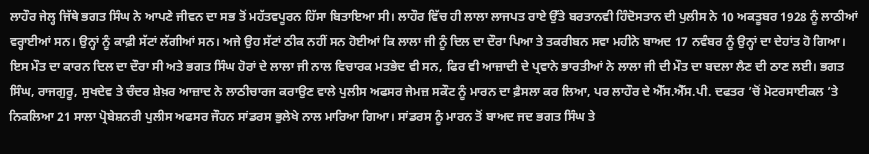ਲਾਹੌਰ ਜੇਲ੍ਹ ਜਿੱਥੇ ਭਗਤ ਸਿੰਘ ਨੇ ਆਪਣੇ ਜੀਵਨ ਦਾ ਸਭ ਤੋਂ ਮਹੱਤਵਪੂਰਨ ਹਿੱਸਾ ਬਿਤਾਇਆ ਸੀ। ਲਾਹੌਰ ਵਿੱਚ ਹੀ ਲਾਲਾ ਲਾਜਪਤ ਰਾਏ ਉੱਤੇ ਬਰਤਾਨਵੀ ਹਿੰਦੋਸਤਾਨ ਦੀ ਪੁਲੀਸ ਨੇ 10 ਅਕਤੂਬਰ 1928 ਨੂੰ ਲਾਠੀਆਂ ਵਰ੍ਹਾਈਆਂ ਸਨ। ਉਨ੍ਹਾਂ ਨੂੰ ਕਾਫ਼ੀ ਸੱਟਾਂ ਲੱਗੀਆਂ ਸਨ। ਅਜੇ ਉਹ ਸੱਟਾਂ ਠੀਕ ਨਹੀਂ ਸਨ ਹੋਈਆਂ ਕਿ ਲਾਲਾ ਜੀ ਨੂੰ ਦਿਲ ਦਾ ਦੌਰਾ ਪਿਆ ਤੇ ਤਕਰੀਬਨ ਸਵਾ ਮਹੀਨੇ ਬਾਅਦ 17 ਨਵੰਬਰ ਨੂੰ ਉਨ੍ਹਾਂ ਦਾ ਦੇਹਾਂਤ ਹੋ ਗਿਆ। ਇਸ ਮੌਤ ਦਾ ਕਾਰਨ ਦਿਲ ਦਾ ਦੌਰਾ ਸੀ ਅਤੇ ਭਗਤ ਸਿੰਘ ਹੋਰਾਂ ਦੇ ਲਾਲਾ ਜੀ ਨਾਲ ਵਿਚਾਰਕ ਮਤਭੇਦ ਵੀ ਸਨ, ਫਿਰ ਵੀ ਆਜ਼ਾਦੀ ਦੇ ਪ੍ਰਵਾਨੇ ਭਾਰਤੀਆਂ ਨੇ ਲਾਲਾ ਜੀ ਦੀ ਮੌਤ ਦਾ ਬਦਲਾ ਲੈਣ ਦੀ ਠਾਣ ਲਈ। ਭਗਤ ਸਿੰਘ, ਰਾਜਗੁਰੂ, ਸੁਖਦੇਵ ਤੇ ਚੰਦਰ ਸ਼ੇਖ਼ਰ ਆਜ਼ਾਦ ਨੇ ਲਾਠੀਚਾਰਜ ਕਰਾਉਣ ਵਾਲੇ ਪੁਲੀਸ ਅਫਸਰ ਜੇਮਜ਼ ਸਕੌਟ ਨੂੰ ਮਾਰਨ ਦਾ ਫ਼ੈਸਲਾ ਕਰ ਲਿਆ, ਪਰ ਲਾਹੌਰ ਦੇ ਐੱਸ.ਐੱਸ.ਪੀ. ਦਫਤਰ ’ਚੋਂ ਮੋਟਰਸਾਈਕਲ ’ਤੇ ਨਿਕਲਿਆ 21 ਸਾਲਾ ਪ੍ਰੋਬੇਸ਼ਨਰੀ ਪੁਲੀਸ ਅਫਸਰ ਜੌਹਨ ਸਾਂਡਰਸ ਭੁਲੇਖੇ ਨਾਲ ਮਾਰਿਆ ਗਿਆ। ਸਾਂਡਰਸ ਨੂੰ ਮਾਰਨ ਤੋਂ ਬਾਅਦ ਜਦ ਭਗਤ ਸਿੰਘ ਤੇ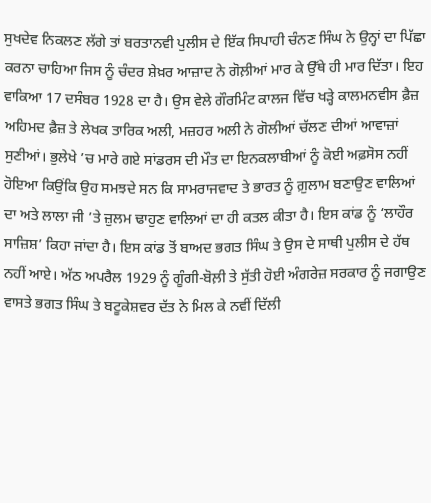ਸੁਖਦੇਵ ਨਿਕਲਣ ਲੱਗੇ ਤਾਂ ਬਰਤਾਨਵੀ ਪੁਲੀਸ ਦੇ ਇੱਕ ਸਿਪਾਹੀ ਚੰਨਣ ਸਿੰਘ ਨੇ ਉਨ੍ਹਾਂ ਦਾ ਪਿੱਛਾ ਕਰਨਾ ਚਾਹਿਆ ਜਿਸ ਨੂੰ ਚੰਦਰ ਸ਼ੇਖ਼ਰ ਆਜ਼ਾਦ ਨੇ ਗੋਲ਼ੀਆਂ ਮਾਰ ਕੇ ਉੱਥੇ ਹੀ ਮਾਰ ਦਿੱਤਾ। ਇਹ ਵਾਕਿਆ 17 ਦਸੰਬਰ 1928 ਦਾ ਹੈ। ਉਸ ਵੇਲੇ ਗੌਰਮਿੰਟ ਕਾਲਜ ਵਿੱਚ ਖੜ੍ਹੇ ਕਾਲਮਨਵੀਸ ਫ਼ੈਜ਼ ਅਹਿਮਦ ਫ਼ੈਜ਼ ਤੇ ਲੇਖਕ ਤਾਰਿਕ ਅਲੀ, ਮਜ਼ਹਰ ਅਲੀ ਨੇ ਗੋਲੀਆਂ ਚੱਲਣ ਦੀਆਂ ਆਵਾਜ਼ਾਂ ਸੁਣੀਆਂ। ਭੁਲੇਖੇ ’ਚ ਮਾਰੇ ਗਏ ਸਾਂਡਰਸ ਦੀ ਮੌਤ ਦਾ ਇਨਕਲਾਬੀਆਂ ਨੂੰ ਕੋਈ ਅਫ਼ਸੋਸ ਨਹੀਂ ਹੋਇਆ ਕਿਉਂਕਿ ਉਹ ਸਮਝਦੇ ਸਨ ਕਿ ਸਾਮਰਾਜਵਾਦ ਤੇ ਭਾਰਤ ਨੂੰ ਗ਼ੁਲਾਮ ਬਣਾਉਣ ਵਾਲਿਆਂ ਦਾ ਅਤੇ ਲਾਲਾ ਜੀ ’ਤੇ ਜ਼ੁਲਮ ਢਾਹੁਣ ਵਾਲਿਆਂ ਦਾ ਹੀ ਕਤਲ ਕੀਤਾ ਹੈ। ਇਸ ਕਾਂਡ ਨੂੰ ‘ਲਾਹੌਰ ਸਾਜ਼ਿਸ਼’ ਕਿਹਾ ਜਾਂਦਾ ਹੈ। ਇਸ ਕਾਂਡ ਤੋਂ ਬਾਅਦ ਭਗਤ ਸਿੰਘ ਤੇ ਉਸ ਦੇ ਸਾਥੀ ਪੁਲੀਸ ਦੇ ਹੱਥ ਨਹੀਂ ਆਏ। ਅੱਠ ਅਪਰੈਲ 1929 ਨੂੰ ਗੂੰਗੀ-ਬੋਲ਼ੀ ਤੇ ਸੁੱਤੀ ਹੋਈ ਅੰਗਰੇਜ਼ ਸਰਕਾਰ ਨੂੰ ਜਗਾਉਣ ਵਾਸਤੇ ਭਗਤ ਸਿੰਘ ਤੇ ਬਟੂਕੇਸ਼ਵਰ ਦੱਤ ਨੇ ਮਿਲ ਕੇ ਨਵੀਂ ਦਿੱਲੀ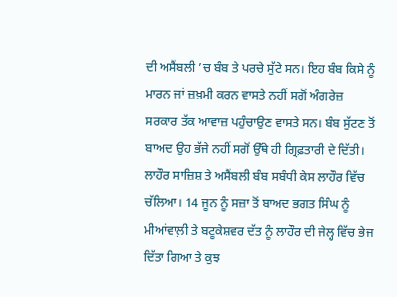ਦੀ ਅਸੈਂਬਲੀ ’ਚ ਬੰਬ ਤੇ ਪਰਚੇ ਸੁੱਟੇ ਸਨ। ਇਹ ਬੰਬ ਕਿਸੇ ਨੂੰ ਮਾਰਨ ਜਾਂ ਜ਼ਖ਼ਮੀ ਕਰਨ ਵਾਸਤੇ ਨਹੀਂ ਸਗੋਂ ਅੰਗਰੇਜ਼ ਸਰਕਾਰ ਤੱਕ ਆਵਾਜ਼ ਪਹੁੰਚਾਉਣ ਵਾਸਤੇ ਸਨ। ਬੰਬ ਸੁੱਟਣ ਤੋਂ ਬਾਅਦ ਉਹ ਭੱਜੇ ਨਹੀਂ ਸਗੋਂ ਉੱਥੇ ਹੀ ਗ੍ਰਿਫ਼ਤਾਰੀ ਦੇ ਦਿੱਤੀ। ਲਾਹੌਰ ਸਾਜ਼ਿਸ਼ ਤੇ ਅਸੈਂਬਲੀ ਬੰਬ ਸਬੰਧੀ ਕੇਸ ਲਾਹੌਰ ਵਿੱਚ ਚੱਲਿਆ। 14 ਜੂਨ ਨੂੰ ਸਜ਼ਾ ਤੋਂ ਬਾਅਦ ਭਗਤ ਸਿੰਘ ਨੂੰ ਮੀਆਂਵਾਲ਼ੀ ਤੇ ਬਟੂਕੇਸ਼ਵਰ ਦੱਤ ਨੂੰ ਲਾਹੌਰ ਦੀ ਜੇਲ੍ਹ ਵਿੱਚ ਭੇਜ ਦਿੱਤਾ ਗਿਆ ਤੇ ਕੁਝ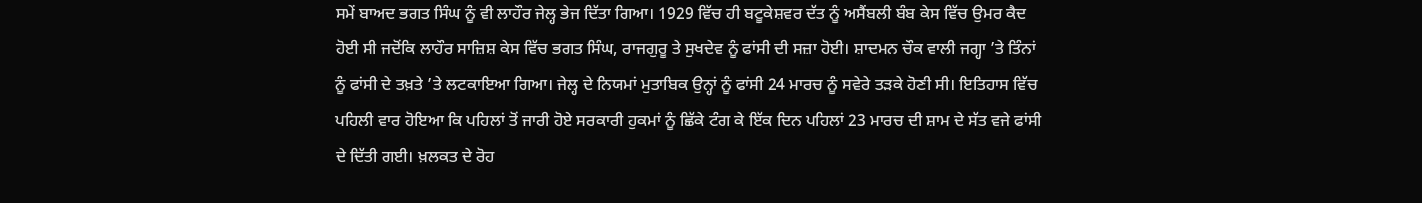ਸਮੇਂ ਬਾਅਦ ਭਗਤ ਸਿੰਘ ਨੂੰ ਵੀ ਲਾਹੌਰ ਜੇਲ੍ਹ ਭੇਜ ਦਿੱਤਾ ਗਿਆ। 1929 ਵਿੱਚ ਹੀ ਬਟੂਕੇਸ਼ਵਰ ਦੱਤ ਨੂੰ ਅਸੈਂਬਲੀ ਬੰਬ ਕੇਸ ਵਿੱਚ ਉਮਰ ਕੈਦ ਹੋਈ ਸੀ ਜਦੋਂਕਿ ਲਾਹੌਰ ਸਾਜ਼ਿਸ਼ ਕੇਸ ਵਿੱਚ ਭਗਤ ਸਿੰਘ, ਰਾਜਗੁਰੂ ਤੇ ਸੁਖਦੇਵ ਨੂੰ ਫਾਂਸੀ ਦੀ ਸਜ਼ਾ ਹੋਈ। ਸ਼ਾਦਮਨ ਚੌਕ ਵਾਲੀ ਜਗ੍ਹਾ ’ਤੇ ਤਿੰਨਾਂ ਨੂੰ ਫਾਂਸੀ ਦੇ ਤਖ਼ਤੇ ’ਤੇ ਲਟਕਾਇਆ ਗਿਆ। ਜੇਲ੍ਹ ਦੇ ਨਿਯਮਾਂ ਮੁਤਾਬਿਕ ਉਨ੍ਹਾਂ ਨੂੰ ਫਾਂਸੀ 24 ਮਾਰਚ ਨੂੰ ਸਵੇਰੇ ਤੜਕੇ ਹੋਣੀ ਸੀ। ਇਤਿਹਾਸ ਵਿੱਚ ਪਹਿਲੀ ਵਾਰ ਹੋਇਆ ਕਿ ਪਹਿਲਾਂ ਤੋਂ ਜਾਰੀ ਹੋਏ ਸਰਕਾਰੀ ਹੁਕਮਾਂ ਨੂੰ ਛਿੱਕੇ ਟੰਗ ਕੇ ਇੱਕ ਦਿਨ ਪਹਿਲਾਂ 23 ਮਾਰਚ ਦੀ ਸ਼ਾਮ ਦੇ ਸੱਤ ਵਜੇ ਫਾਂਸੀ ਦੇ ਦਿੱਤੀ ਗਈ। ਖ਼ਲਕਤ ਦੇ ਰੋਹ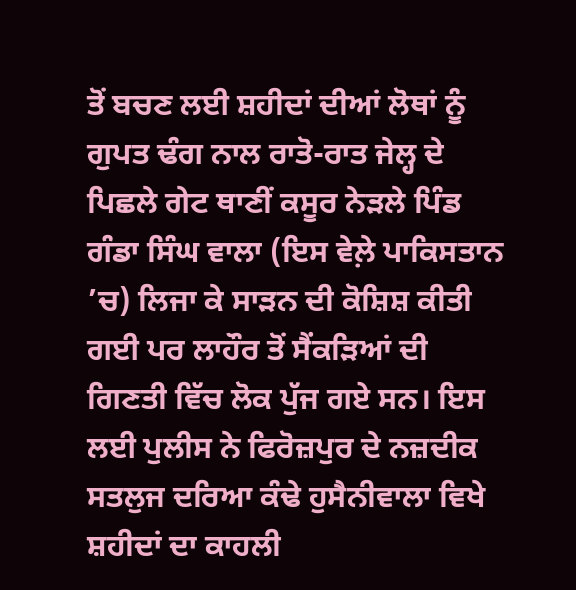ਤੋਂ ਬਚਣ ਲਈ ਸ਼ਹੀਦਾਂ ਦੀਆਂ ਲੋਥਾਂ ਨੂੰ ਗੁਪਤ ਢੰਗ ਨਾਲ ਰਾਤੋ-ਰਾਤ ਜੇਲ੍ਹ ਦੇ ਪਿਛਲੇ ਗੇਟ ਥਾਣੀਂ ਕਸੂਰ ਨੇੜਲੇ ਪਿੰਡ ਗੰਡਾ ਸਿੰਘ ਵਾਲਾ (ਇਸ ਵੇਲ਼ੇ ਪਾਕਿਸਤਾਨ ’ਚ) ਲਿਜਾ ਕੇ ਸਾੜਨ ਦੀ ਕੋਸ਼ਿਸ਼ ਕੀਤੀ ਗਈ ਪਰ ਲਾਹੌਰ ਤੋਂ ਸੈਂਕੜਿਆਂ ਦੀ ਗਿਣਤੀ ਵਿੱਚ ਲੋਕ ਪੁੱਜ ਗਏ ਸਨ। ਇਸ ਲਈ ਪੁਲੀਸ ਨੇ ਫਿਰੋਜ਼ਪੁਰ ਦੇ ਨਜ਼ਦੀਕ ਸਤਲੁਜ ਦਰਿਆ ਕੰਢੇ ਹੁਸੈਨੀਵਾਲਾ ਵਿਖੇ ਸ਼ਹੀਦਾਂ ਦਾ ਕਾਹਲੀ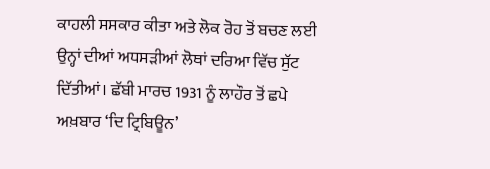ਕਾਹਲੀ ਸਸਕਾਰ ਕੀਤਾ ਅਤੇ ਲੋਕ ਰੋਹ ਤੋਂ ਬਚਣ ਲਈ ਉਨ੍ਹਾਂ ਦੀਆਂ ਅਧਸੜੀਆਂ ਲੋਥਾਂ ਦਰਿਆ ਵਿੱਚ ਸੁੱਟ ਦਿੱਤੀਆਂ। ਛੱਬੀ ਮਾਰਚ 1931 ਨੂੰ ਲਾਹੌਰ ਤੋਂ ਛਪੇ ਅਖ਼ਬਾਰ ‘ਦਿ ਟ੍ਰਿਬਿਊਨ’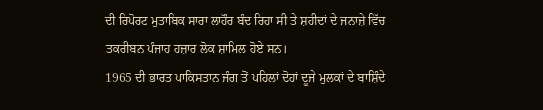ਦੀ ਰਿਪੋਰਟ ਮੁਤਾਬਿਕ ਸਾਰਾ ਲਾਹੌਰ ਬੰਦ ਰਿਹਾ ਸੀ ਤੇ ਸ਼ਹੀਦਾਂ ਦੇ ਜਨਾਜ਼ੇ ਵਿੱਚ ਤਕਰੀਬਨ ਪੰਜਾਹ ਹਜ਼ਾਰ ਲੋਕ ਸ਼ਾਮਿਲ ਹੋਏ ਸਨ।
1965 ਦੀ ਭਾਰਤ ਪਾਕਿਸਤਾਨ ਜੰਗ ਤੋਂ ਪਹਿਲਾਂ ਦੋਹਾਂ ਦੂਜੇ ਮੁਲਕਾਂ ਦੇ ਬਾਸ਼ਿੰਦੇ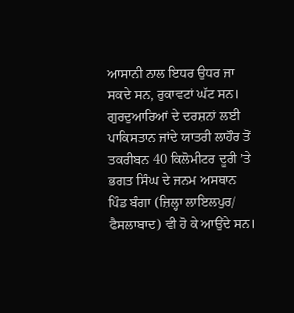ਆਸਾਨੀ ਨਾਲ ਇਧਰ ਉਧਰ ਜਾ ਸਕਦੇ ਸਨ, ਰੁਕਾਵਟਾਂ ਘੱਟ ਸਨ। ਗੁਰਦੁਆਰਿਆਂ ਦੇ ਦਰਸ਼ਨਾਂ ਲਈ ਪਾਕਿਸਤਾਨ ਜਾਂਦੇ ਯਾਤਰੀ ਲਾਹੌਰ ਤੋਂ ਤਕਰੀਬਨ 40 ਕਿਲੋਮੀਟਰ ਦੂਰੀ ’ਤੇ ਭਗਤ ਸਿੰਘ ਦੇ ਜਨਮ ਅਸਥਾਨ ਪਿੰਡ ਬੰਗਾ (ਜ਼ਿਲ੍ਹਾ ਲਾਇਲਪੁਰ/ ਫੈਸਲਾਬਾਦ) ਵੀ ਹੋ ਕੇ ਆਉਂਦੇ ਸਨ।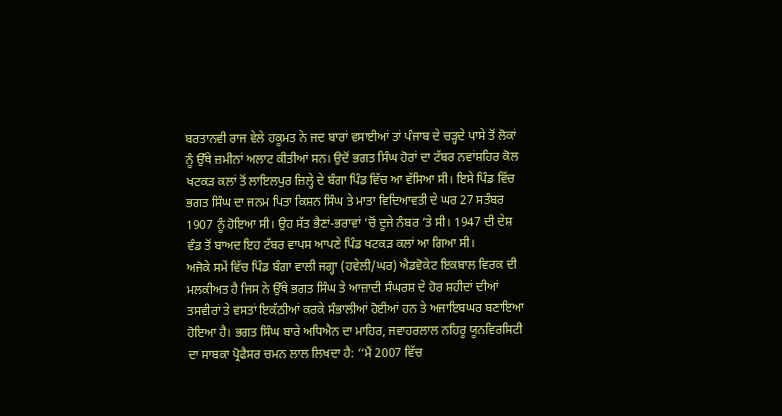ਬਰਤਾਨਵੀ ਰਾਜ ਵੇਲੇ ਹਕੂਮਤ ਨੇ ਜਦ ਬਾਰਾਂ ਵਸਾਈਆਂ ਤਾਂ ਪੰਜਾਬ ਦੇ ਚੜ੍ਹਦੇ ਪਾਸੇ ਤੋਂ ਲੋਕਾਂ ਨੂੰ ਉੱਥੇ ਜ਼ਮੀਨਾਂ ਅਲਾਟ ਕੀਤੀਆਂ ਸਨ। ਉਦੋਂ ਭਗਤ ਸਿੰਘ ਹੋਰਾਂ ਦਾ ਟੱਬਰ ਨਵਾਂਸ਼ਹਿਰ ਕੋਲ ਖਟਕੜ ਕਲਾਂ ਤੋਂ ਲਾਇਲਪੁਰ ਜ਼ਿਲ੍ਹੇ ਦੇ ਬੰਗਾ ਪਿੰਡ ਵਿੱਚ ਆ ਵੱਸਿਆ ਸੀ। ਇਸੇ ਪਿੰਡ ਵਿੱਚ ਭਗਤ ਸਿੰਘ ਦਾ ਜਨਮ ਪਿਤਾ ਕਿਸ਼ਨ ਸਿੰਘ ਤੇ ਮਾਤਾ ਵਿਦਿਆਵਤੀ ਦੇ ਘਰ 27 ਸਤੰਬਰ 1907 ਨੂੰ ਹੋਇਆ ਸੀ। ਉਹ ਸੱਤ ਭੈਣਾਂ-ਭਰਾਵਾਂ ’ਚੋਂ ਦੂਜੇ ਨੰਬਰ ’ਤੇ ਸੀ। 1947 ਦੀ ਦੇਸ਼ ਵੰਡ ਤੋਂ ਬਾਅਦ ਇਹ ਟੱਬਰ ਵਾਪਸ ਆਪਣੇ ਪਿੰਡ ਖਟਕੜ ਕਲਾਂ ਆ ਗਿਆ ਸੀ।
ਅਜੋਕੇ ਸਮੇਂ ਵਿੱਚ ਪਿੰਡ ਬੰਗਾ ਵਾਲੀ ਜਗ੍ਹਾ (ਹਵੇਲੀ/ਘਰ) ਐਡਵੋਕੇਟ ਇਕਬਾਲ ਵਿਰਕ ਦੀ ਮਲਕੀਅਤ ਹੈ ਜਿਸ ਨੇ ਉੱਥੇ ਭਗਤ ਸਿੰਘ ਤੇ ਆਜ਼ਾਦੀ ਸੰਘਰਸ਼ ਦੇ ਹੋਰ ਸ਼ਹੀਦਾਂ ਦੀਆਂ ਤਸਵੀਰਾਂ ਤੇ ਵਸਤਾਂ ਇਕੱਠੀਆਂ ਕਰਕੇ ਸੰਭਾਲੀਆਂ ਹੋਈਆਂ ਹਨ ਤੇ ਅਜਾਇਬਘਰ ਬਣਾਇਆ ਹੋਇਆ ਹੈ। ਭਗਤ ਸਿੰਘ ਬਾਰੇ ਅਧਿਐਨ ਦਾ ਮਾਹਿਰ, ਜਵਾਹਰਲਾਲ ਨਹਿਰੂ ਯੂਨਵਿਰਸਿਟੀ ਦਾ ਸਾਬਕਾ ਪ੍ਰੋਫੈਸਰ ਚਮਨ ਲਾਲ ਲਿਖਦਾ ਹੈ: ‘‘ਮੈਂ 2007 ਵਿੱਚ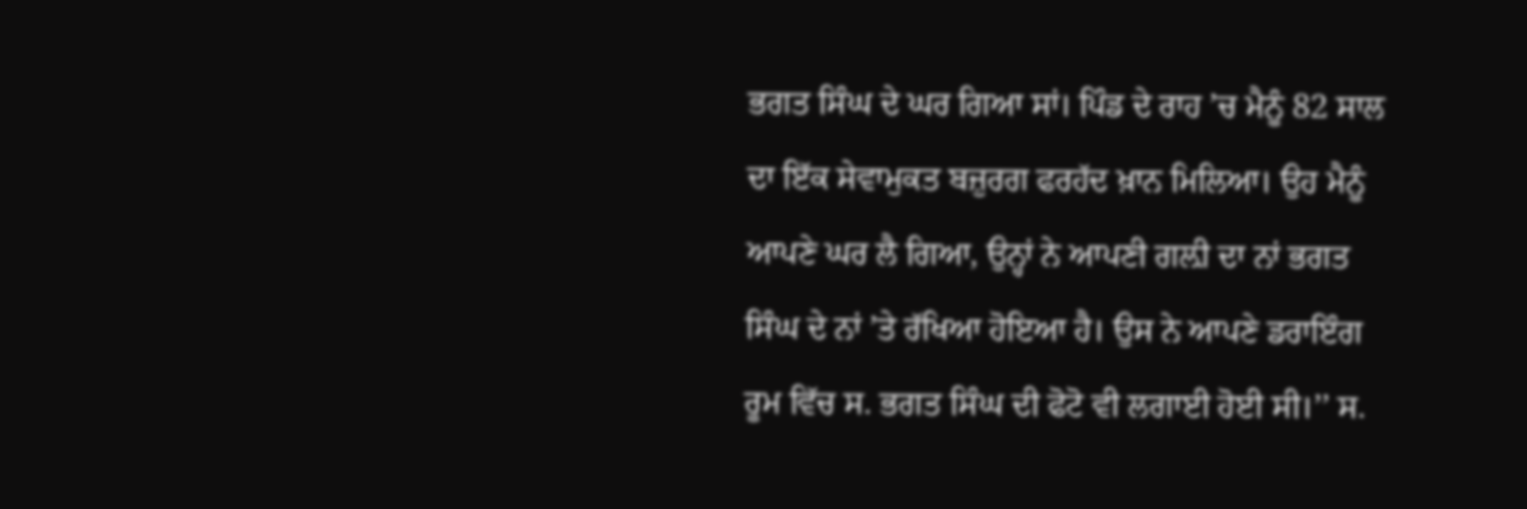ਭਗਤ ਸਿੰਘ ਦੇ ਘਰ ਗਿਆ ਸਾਂ। ਪਿੰਡ ਦੇ ਰਾਹ ’ਚ ਮੈਨੂੰ 82 ਸਾਲ ਦਾ ਇੱਕ ਸੇਵਾਮੁਕਤ ਬਜ਼ੁਰਗ ਫਰਹੱਦ ਖ਼ਾਨ ਮਿਲਿਆ। ਉਹ ਮੈਨੂੰ ਆਪਣੇ ਘਰ ਲੈ ਗਿਆ, ਉਨ੍ਹਾਂ ਨੇ ਆਪਣੀ ਗਲ਼ੀ ਦਾ ਨਾਂ ਭਗਤ ਸਿੰਘ ਦੇ ਨਾਂ ’ਤੇ ਰੱਖਿਆ ਹੋਇਆ ਹੈ। ਉਸ ਨੇ ਆਪਣੇ ਡਰਾਇੰਗ ਰੂਮ ਵਿੱਚ ਸ. ਭਗਤ ਸਿੰਘ ਦੀ ਫੋਟੋ ਵੀ ਲਗਾਈ ਹੋਈ ਸੀ।’’ ਸ.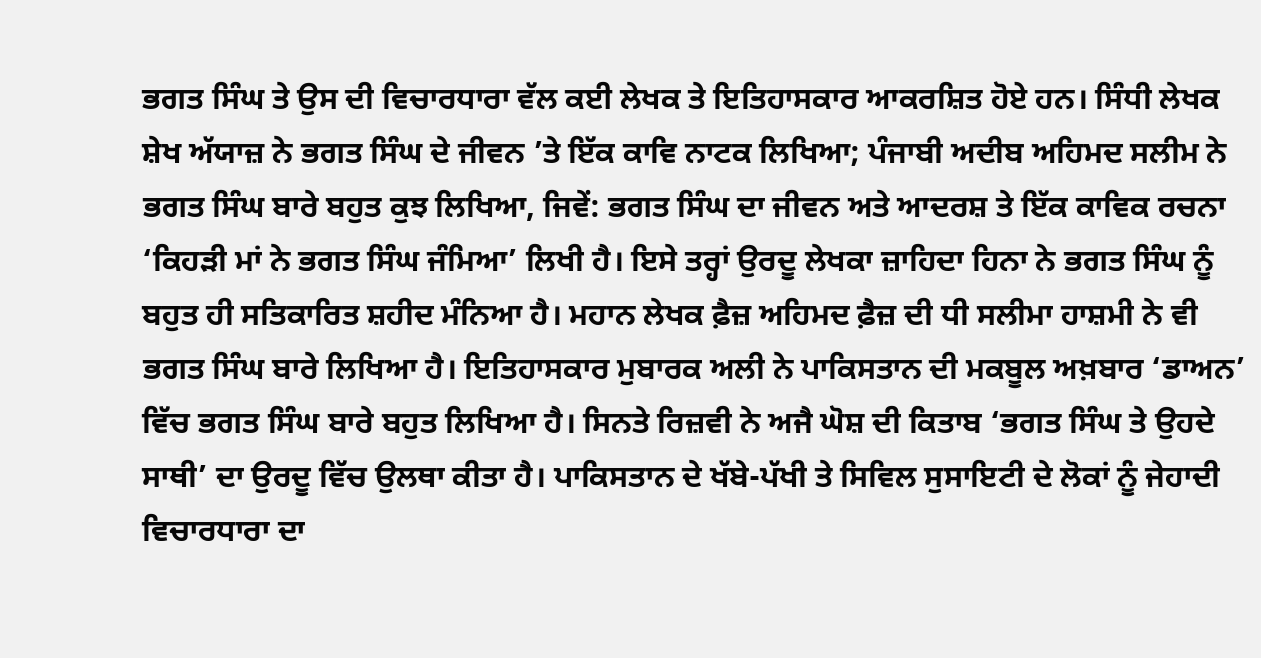ਭਗਤ ਸਿੰਘ ਤੇ ਉਸ ਦੀ ਵਿਚਾਰਧਾਰਾ ਵੱਲ ਕਈ ਲੇਖਕ ਤੇ ਇਤਿਹਾਸਕਾਰ ਆਕਰਸ਼ਿਤ ਹੋਏ ਹਨ। ਸਿੰਧੀ ਲੇਖਕ ਸ਼ੇਖ ਅੱਯਾਜ਼ ਨੇ ਭਗਤ ਸਿੰਘ ਦੇ ਜੀਵਨ ’ਤੇ ਇੱਕ ਕਾਵਿ ਨਾਟਕ ਲਿਖਿਆ; ਪੰਜਾਬੀ ਅਦੀਬ ਅਹਿਮਦ ਸਲੀਮ ਨੇ ਭਗਤ ਸਿੰਘ ਬਾਰੇ ਬਹੁਤ ਕੁਝ ਲਿਖਿਆ, ਜਿਵੇਂ: ਭਗਤ ਸਿੰਘ ਦਾ ਜੀਵਨ ਅਤੇ ਆਦਰਸ਼ ਤੇ ਇੱਕ ਕਾਵਿਕ ਰਚਨਾ ‘ਕਿਹੜੀ ਮਾਂ ਨੇ ਭਗਤ ਸਿੰਘ ਜੰਮਿਆ’ ਲਿਖੀ ਹੈ। ਇਸੇ ਤਰ੍ਹਾਂ ਉਰਦੂ ਲੇਖਕਾ ਜ਼ਾਹਿਦਾ ਹਿਨਾ ਨੇ ਭਗਤ ਸਿੰਘ ਨੂੰ ਬਹੁਤ ਹੀ ਸਤਿਕਾਰਿਤ ਸ਼ਹੀਦ ਮੰਨਿਆ ਹੈ। ਮਹਾਨ ਲੇਖਕ ਫ਼ੈਜ਼ ਅਹਿਮਦ ਫ਼ੈਜ਼ ਦੀ ਧੀ ਸਲੀਮਾ ਹਾਸ਼ਮੀ ਨੇ ਵੀ ਭਗਤ ਸਿੰਘ ਬਾਰੇ ਲਿਖਿਆ ਹੈ। ਇਤਿਹਾਸਕਾਰ ਮੁਬਾਰਕ ਅਲੀ ਨੇ ਪਾਕਿਸਤਾਨ ਦੀ ਮਕਬੂਲ ਅਖ਼ਬਾਰ ‘ਡਾਅਨ’ ਵਿੱਚ ਭਗਤ ਸਿੰਘ ਬਾਰੇ ਬਹੁਤ ਲਿਖਿਆ ਹੈ। ਸਿਨਤੇ ਰਿਜ਼ਵੀ ਨੇ ਅਜੈ ਘੋਸ਼ ਦੀ ਕਿਤਾਬ ‘ਭਗਤ ਸਿੰਘ ਤੇ ਉਹਦੇ ਸਾਥੀ’ ਦਾ ਉਰਦੂ ਵਿੱਚ ਉਲਥਾ ਕੀਤਾ ਹੈ। ਪਾਕਿਸਤਾਨ ਦੇ ਖੱਬੇ-ਪੱਖੀ ਤੇ ਸਿਵਿਲ ਸੁਸਾਇਟੀ ਦੇ ਲੋਕਾਂ ਨੂੰ ਜੇਹਾਦੀ ਵਿਚਾਰਧਾਰਾ ਦਾ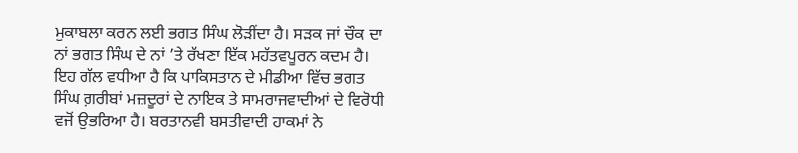ਮੁਕਾਬਲਾ ਕਰਨ ਲਈ ਭਗਤ ਸਿੰਘ ਲੋੜੀਂਦਾ ਹੈ। ਸੜਕ ਜਾਂ ਚੌਕ ਦਾ ਨਾਂ ਭਗਤ ਸਿੰਘ ਦੇ ਨਾਂ ’ਤੇ ਰੱਖਣਾ ਇੱਕ ਮਹੱਤਵਪੂਰਨ ਕਦਮ ਹੈ। ਇਹ ਗੱਲ ਵਧੀਆ ਹੈ ਕਿ ਪਾਕਿਸਤਾਨ ਦੇ ਮੀਡੀਆ ਵਿੱਚ ਭਗਤ ਸਿੰਘ ਗ਼ਰੀਬਾਂ ਮਜ਼ਦੂਰਾਂ ਦੇ ਨਾਇਕ ਤੇ ਸਾਮਰਾਜਵਾਦੀਆਂ ਦੇ ਵਿਰੋਧੀ ਵਜੋਂ ਉਭਰਿਆ ਹੈ। ਬਰਤਾਨਵੀ ਬਸਤੀਵਾਦੀ ਹਾਕਮਾਂ ਨੇ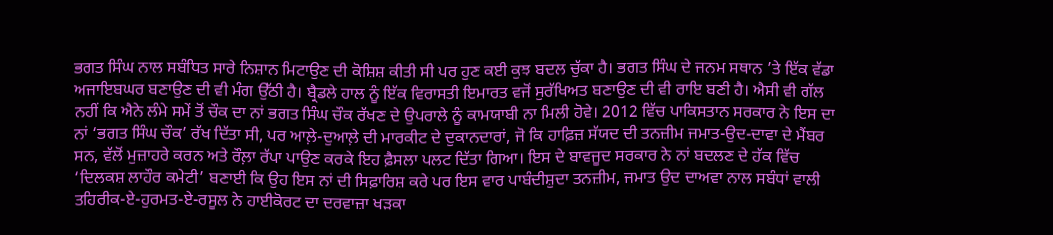ਭਗਤ ਸਿੰਘ ਨਾਲ ਸਬੰਧਿਤ ਸਾਰੇ ਨਿਸ਼ਾਨ ਮਿਟਾਉਣ ਦੀ ਕੋਸ਼ਿਸ਼ ਕੀਤੀ ਸੀ ਪਰ ਹੁਣ ਕਈ ਕੁਝ ਬਦਲ ਚੁੱਕਾ ਹੈ। ਭਗਤ ਸਿੰਘ ਦੇ ਜਨਮ ਸਥਾਨ ’ਤੇ ਇੱਕ ਵੱਡਾ ਅਜਾਇਬਘਰ ਬਣਾਉਣ ਦੀ ਵੀ ਮੰਗ ਉੱਠੀ ਹੈ। ਬ੍ਰੈਡਲੇ ਹਾਲ ਨੂੰ ਇੱਕ ਵਿਰਾਸਤੀ ਇਮਾਰਤ ਵਜੋਂ ਸੁਰੱਖਿਅਤ ਬਣਾਉਣ ਦੀ ਵੀ ਰਾਇ ਬਣੀ ਹੈ। ਐਸੀ ਵੀ ਗੱਲ ਨਹੀਂ ਕਿ ਐਨੇ ਲੰਮੇ ਸਮੇਂ ਤੋਂ ਚੌਕ ਦਾ ਨਾਂ ਭਗਤ ਸਿੰਘ ਚੌਕ ਰੱਖਣ ਦੇ ਉਪਰਾਲੇ ਨੂੰ ਕਾਮਯਾਬੀ ਨਾ ਮਿਲੀ ਹੋਵੇ। 2012 ਵਿੱਚ ਪਾਕਿਸਤਾਨ ਸਰਕਾਰ ਨੇ ਇਸ ਦਾ ਨਾਂ ‘ਭਗਤ ਸਿੰਘ ਚੌਕ’ ਰੱਖ ਦਿੱਤਾ ਸੀ, ਪਰ ਆਲ਼ੇ-ਦੁਆਲ਼ੇ ਦੀ ਮਾਰਕੀਟ ਦੇ ਦੁਕਾਨਦਾਰਾਂ, ਜੋ ਕਿ ਹਾਫ਼ਿਜ਼ ਸੱਯਦ ਦੀ ਤਨਜ਼ੀਮ ਜਮਾਤ-ਉਦ-ਦਾਵਾ ਦੇ ਮੈਂਬਰ ਸਨ, ਵੱਲੋਂ ਮੁਜ਼ਾਹਰੇ ਕਰਨ ਅਤੇ ਰੌਲ਼ਾ ਰੱਪਾ ਪਾਉਣ ਕਰਕੇ ਇਹ ਫ਼ੈਸਲਾ ਪਲਟ ਦਿੱਤਾ ਗਿਆ। ਇਸ ਦੇ ਬਾਵਜੂਦ ਸਰਕਾਰ ਨੇ ਨਾਂ ਬਦਲਣ ਦੇ ਹੱਕ ਵਿੱਚ ‘ਦਿਲਕਸ਼ ਲਾਹੌਰ ਕਮੇਟੀ’ ਬਣਾਈ ਕਿ ਉਹ ਇਸ ਨਾਂ ਦੀ ਸਿਫ਼ਾਰਿਸ਼ ਕਰੇ ਪਰ ਇਸ ਵਾਰ ਪਾਬੰਦੀਸ਼ੁਦਾ ਤਨਜ਼ੀਮ, ਜਮਾਤ ਉਦ ਦਾਅਵਾ ਨਾਲ ਸਬੰਧਾਂ ਵਾਲੀ ਤਹਿਰੀਕ-ਏ-ਹੁਰਮਤ-ਏ-ਰਸੂਲ ਨੇ ਹਾਈਕੋਰਟ ਦਾ ਦਰਵਾਜ਼ਾ ਖੜਕਾ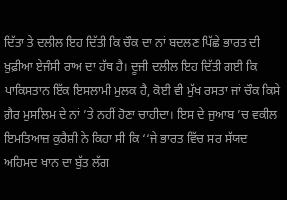ਦਿੱਤਾ ਤੇ ਦਲੀਲ ਇਹ ਦਿੱਤੀ ਕਿ ਚੌਕ ਦਾ ਨਾਂ ਬਦਲਣ ਪਿੱਛੇ ਭਾਰਤ ਦੀ ਖ਼ੁਫ਼ੀਆ ਏਜੰਸੀ ਰਾਅ ਦਾ ਹੱਥ ਹੈ। ਦੂਜੀ ਦਲੀਲ ਇਹ ਦਿੱਤੀ ਗਈ ਕਿ ਪਾਕਿਸਤਾਨ ਇੱਕ ਇਸਲਾਮੀ ਮੁਲਕ ਹੈ, ਕੋਈ ਵੀ ਮੁੱਖ ਰਸਤਾ ਜਾਂ ਚੌਕ ਕਿਸੇ ਗ਼ੈਰ ਮੁਸਲਿਮ ਦੇ ਨਾਂ ’ਤੇ ਨਹੀਂ ਹੋਣਾ ਚਾਹੀਦਾ। ਇਸ ਦੇ ਜੁਆਬ ’ਚ ਵਕੀਲ ਇਮਤਿਆਜ਼ ਕੁਰੈਸ਼ੀ ਨੇ ਕਿਹਾ ਸੀ ਕਿ ‘‘ਜੇ ਭਾਰਤ ਵਿੱਚ ਸਰ ਸੱਯਦ ਅਹਿਮਦ ਖਾਨ ਦਾ ਬੁੱਤ ਲੱਗ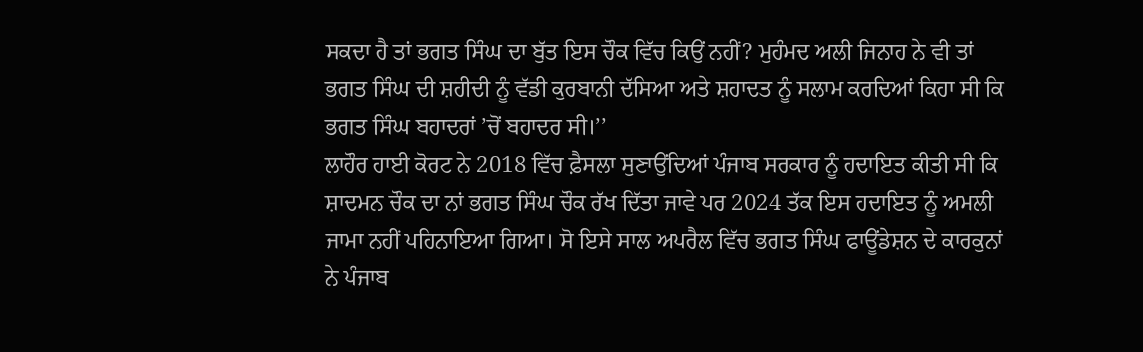ਸਕਦਾ ਹੈ ਤਾਂ ਭਗਤ ਸਿੰਘ ਦਾ ਬੁੱਤ ਇਸ ਚੌਕ ਵਿੱਚ ਕਿਉਂ ਨਹੀਂ? ਮੁਹੰਮਦ ਅਲੀ ਜਿਨਾਹ ਨੇ ਵੀ ਤਾਂ ਭਗਤ ਸਿੰਘ ਦੀ ਸ਼ਹੀਦੀ ਨੂੰ ਵੱਡੀ ਕੁਰਬਾਨੀ ਦੱਸਿਆ ਅਤੇ ਸ਼ਹਾਦਤ ਨੂੰ ਸਲਾਮ ਕਰਦਿਆਂ ਕਿਹਾ ਸੀ ਕਿ ਭਗਤ ਸਿੰਘ ਬਹਾਦਰਾਂ ’ਚੋਂ ਬਹਾਦਰ ਸੀ।’’
ਲਾਹੌਰ ਹਾਈ ਕੋਰਟ ਨੇ 2018 ਵਿੱਚ ਫ਼ੈਸਲਾ ਸੁਣਾਉਂਦਿਆਂ ਪੰਜਾਬ ਸਰਕਾਰ ਨੂੰ ਹਦਾਇਤ ਕੀਤੀ ਸੀ ਕਿ ਸ਼ਾਦਮਨ ਚੌਕ ਦਾ ਨਾਂ ਭਗਤ ਸਿੰਘ ਚੌਕ ਰੱਖ ਦਿੱਤਾ ਜਾਵੇ ਪਰ 2024 ਤੱਕ ਇਸ ਹਦਾਇਤ ਨੂੰ ਅਮਲੀ ਜਾਮਾ ਨਹੀਂ ਪਹਿਨਾਇਆ ਗਿਆ। ਸੋ ਇਸੇ ਸਾਲ ਅਪਰੈਲ ਵਿੱਚ ਭਗਤ ਸਿੰਘ ਫਾਊਂਡੇਸ਼ਨ ਦੇ ਕਾਰਕੁਨਾਂ ਨੇ ਪੰਜਾਬ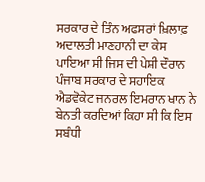ਸਰਕਾਰ ਦੇ ਤਿੰਨ ਅਫਸਰਾਂ ਖ਼ਿਲਾਫ਼ ਅਦਾਲਤੀ ਮਾਣਹਾਨੀ ਦਾ ਕੇਸ ਪਾਇਆ ਸੀ ਜਿਸ ਦੀ ਪੇਸ਼ੀ ਦੌਰਾਨ ਪੰਜਾਬ ਸਰਕਾਰ ਦੇ ਸਹਾਇਕ ਐਡਵੋਕੇਟ ਜਨਰਲ ਇਮਰਾਨ ਖਾਨ ਨੇ ਬੇਨਤੀ ਕਰਦਿਆਂ ਕਿਹਾ ਸੀ ਕਿ ਇਸ ਸਬੰਧੀ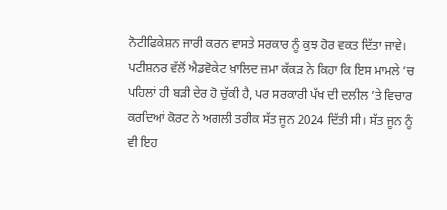ਨੋਟੀਫਿਕੇਸ਼ਨ ਜਾਰੀ ਕਰਨ ਵਾਸਤੇ ਸਰਕਾਰ ਨੂੰ ਕੁਝ ਹੋਰ ਵਕਤ ਦਿੱਤਾ ਜਾਵੇ। ਪਟੀਸ਼ਨਰ ਵੱਲੋਂ ਐਡਵੋਕੇਟ ਖ਼ਾਲਿਦ ਜ਼ਮਾ ਕੱਕੜ ਨੇ ਕਿਹਾ ਕਿ ਇਸ ਮਾਮਲੇ ’ਚ ਪਹਿਲਾਂ ਹੀ ਬੜੀ ਦੇਰ ਹੋ ਚੁੱਕੀ ਹੈ, ਪਰ ਸਰਕਾਰੀ ਪੱਖ ਦੀ ਦਲੀਲ ’ਤੇ ਵਿਚਾਰ ਕਰਦਿਆਂ ਕੋਰਟ ਨੇ ਅਗਲੀ ਤਰੀਕ ਸੱਤ ਜੂਨ 2024 ਦਿੱਤੀ ਸੀ। ਸੱਤ ਜੂਨ ਨੂੰ ਵੀ ਇਹ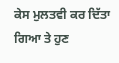ਕੇਸ ਮੁਲਤਵੀ ਕਰ ਦਿੱਤਾ ਗਿਆ ਤੇ ਹੁਣ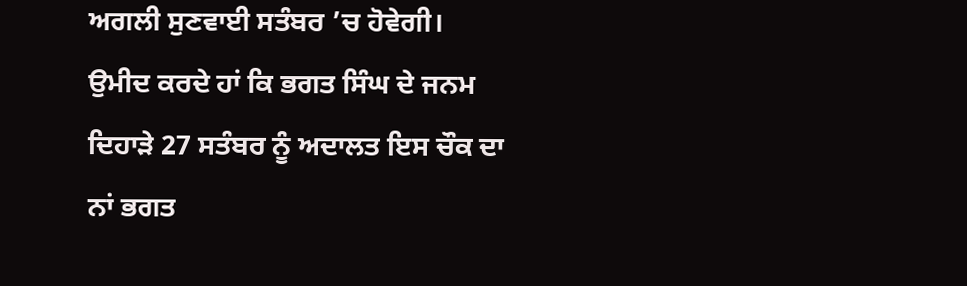ਅਗਲੀ ਸੁਣਵਾਈ ਸਤੰਬਰ ’ਚ ਹੋਵੇਗੀ। ਉਮੀਦ ਕਰਦੇ ਹਾਂ ਕਿ ਭਗਤ ਸਿੰਘ ਦੇ ਜਨਮ ਦਿਹਾੜੇ 27 ਸਤੰਬਰ ਨੂੰ ਅਦਾਲਤ ਇਸ ਚੌਕ ਦਾ ਨਾਂ ਭਗਤ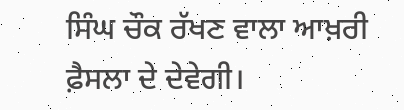ਸਿੰਘ ਚੌਕ ਰੱਖਣ ਵਾਲਾ ਆਖ਼ਰੀ ਫ਼ੈਸਲਾ ਦੇ ਦੇਵੇਗੀ।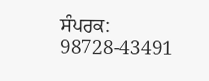ਸੰਪਰਕ: 98728-43491